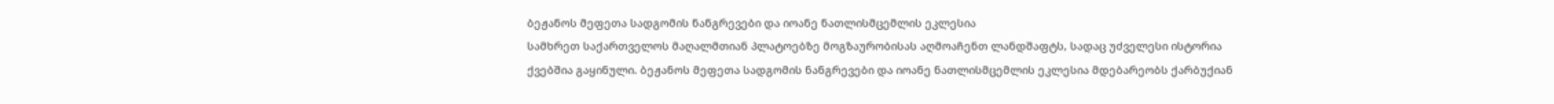ბეჟანოს მეფეთა სადგომის ნანგრევები და იოანე ნათლისმცემლის ეკლესია
სამხრეთ საქართველოს მაღალმთიან პლატოებზე მოგზაურობისას აღმოაჩენთ ლანდშაფტს, სადაც უძველესი ისტორია ქვებშია გაყინული. ბეჟანოს მეფეთა სადგომის ნანგრევები და იოანე ნათლისმცემლის ეკლესია მდებარეობს ქარბუქიან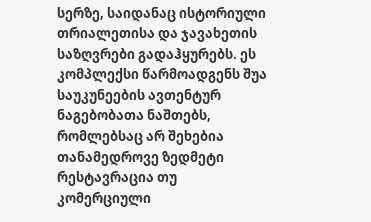სერზე, საიდანაც ისტორიული თრიალეთისა და ჯავახეთის საზღვრები გადაჰყურებს. ეს კომპლექსი წარმოადგენს შუა საუკუნეების ავთენტურ ნაგებობათა ნაშთებს, რომლებსაც არ შეხებია თანამედროვე ზედმეტი რესტავრაცია თუ კომერციული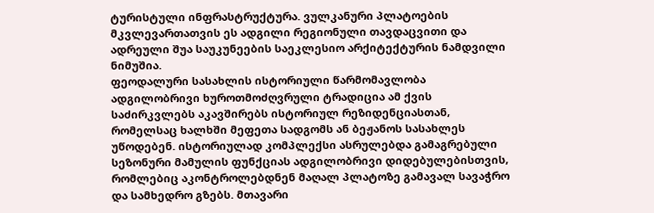ტურისტული ინფრასტრუქტურა. ვულკანური პლატოების მკვლევართათვის ეს ადგილი რეგიონული თავდაცვითი და ადრეული შუა საუკუნეების საეკლესიო არქიტექტურის ნამდვილი ნიმუშია.
ფეოდალური სასახლის ისტორიული წარმომავლობა
ადგილობრივი ხუროთმოძღვრული ტრადიცია ამ ქვის საძირკვლებს აკავშირებს ისტორიულ რეზიდენციასთან, რომელსაც ხალხში მეფეთა სადგომს ან ბეჟანოს სასახლეს უწოდებენ. ისტორიულად კომპლექსი ასრულებდა გამაგრებული სეზონური მამულის ფუნქციას ადგილობრივი დიდებულებისთვის, რომლებიც აკონტროლებდნენ მაღალ პლატოზე გამავალ სავაჭრო და სამხედრო გზებს. მთავარი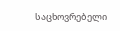საცხოვრებელი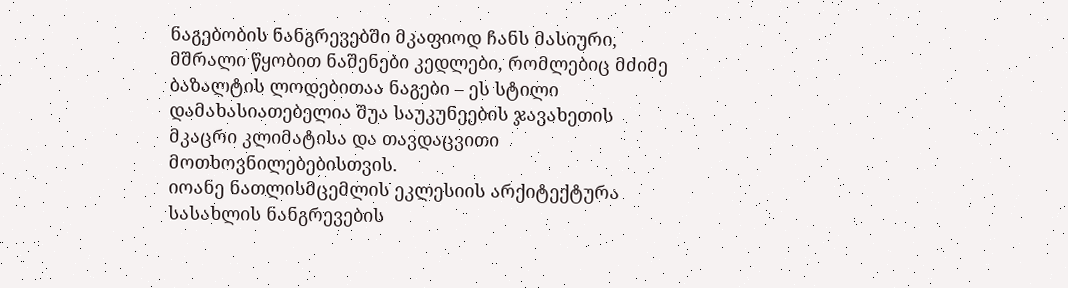ნაგებობის ნანგრევებში მკაფიოდ ჩანს მასიური, მშრალი წყობით ნაშენები კედლები, რომლებიც მძიმე ბაზალტის ლოდებითაა ნაგები – ეს სტილი დამახასიათებელია შუა საუკუნეების ჯავახეთის მკაცრი კლიმატისა და თავდაცვითი მოთხოვნილებებისთვის.
იოანე ნათლისმცემლის ეკლესიის არქიტექტურა
სასახლის ნანგრევების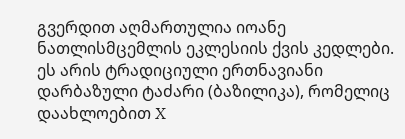გვერდით აღმართულია იოანე ნათლისმცემლის ეკლესიის ქვის კედლები. ეს არის ტრადიციული ერთნავიანი დარბაზული ტაძარი (ბაზილიკა), რომელიც დაახლოებით X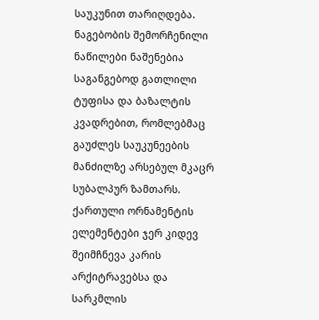საუკუნით თარიღდება. ნაგებობის შემორჩენილი ნაწილები ნაშენებია საგანგებოდ გათლილი ტუფისა და ბაზალტის კვადრებით, რომლებმაც გაუძლეს საუკუნეების მანძილზე არსებულ მკაცრ სუბალპურ ზამთარს. ქართული ორნამენტის ელემენტები ჯერ კიდევ შეიმჩნევა კარის არქიტრავებსა და სარკმლის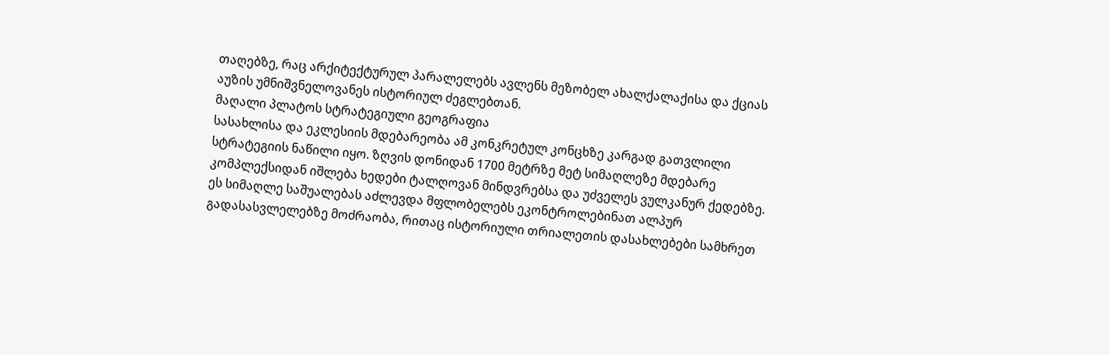თაღებზე, რაც არქიტექტურულ პარალელებს ავლენს მეზობელ ახალქალაქისა და ქციას აუზის უმნიშვნელოვანეს ისტორიულ ძეგლებთან.
მაღალი პლატოს სტრატეგიული გეოგრაფია
სასახლისა და ეკლესიის მდებარეობა ამ კონკრეტულ კონცხზე კარგად გათვლილი სტრატეგიის ნაწილი იყო. ზღვის დონიდან 1700 მეტრზე მეტ სიმაღლეზე მდებარე კომპლექსიდან იშლება ხედები ტალღოვან მინდვრებსა და უძველეს ვულკანურ ქედებზე. ეს სიმაღლე საშუალებას აძლევდა მფლობელებს ეკონტროლებინათ ალპურ გადასასვლელებზე მოძრაობა, რითაც ისტორიული თრიალეთის დასახლებები სამხრეთ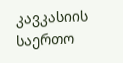კავკასიის საერთო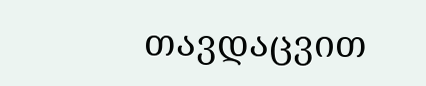თავდაცვით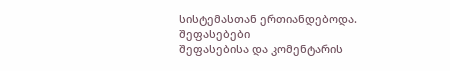სისტემასთან ერთიანდებოდა.
შეფასებები
შეფასებისა და კომენტარის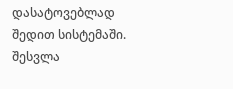დასატოვებლად შედით სისტემაში. შესვლა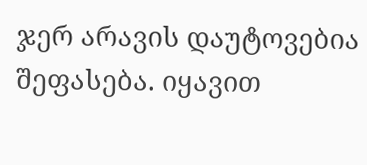ჯერ არავის დაუტოვებია შეფასება. იყავით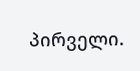პირველი.